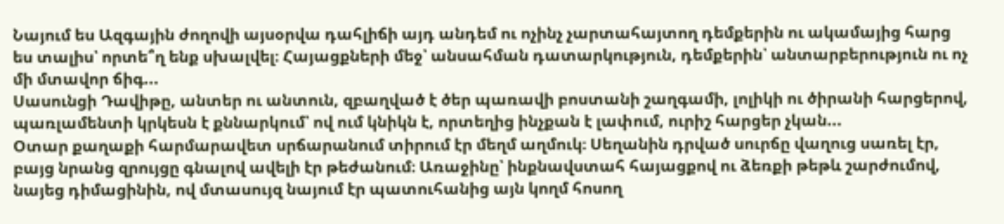Նայում ես Ազգային ժողովի այսօրվա դահլիճի այդ անդեմ ու ոչինչ չարտահայտող դեմքերին ու ակամայից հարց ես տալիս՝ որտե՞ղ ենք սխալվել։ Հայացքների մեջ՝ անսահման դատարկություն, դեմքերին՝ անտարբերություն ու ոչ մի մտավոր ճիգ...
Սասունցի Դավիթը, անտեր ու անտուն, զբաղված է ծեր պառավի բոստանի շաղգամի, լոլիկի ու ծիրանի հարցերով, պառլամենտի կրկեսն է քննարկում՝ ով ում կնիկն է, որտեղից ինչքան է լափում, ուրիշ հարցեր չկան...
Օտար քաղաքի հարմարավետ սրճարանում տիրում էր մեղմ աղմուկ։ Սեղանին դրված սուրճը վաղուց սառել էր, բայց նրանց զրույցը գնալով ավելի էր թեժանում։ Առաջինը՝ ինքնավստահ հայացքով ու ձեռքի թեթև շարժումով, նայեց դիմացինին, ով մտասույզ նայում էր պատուհանից այն կողմ հոսող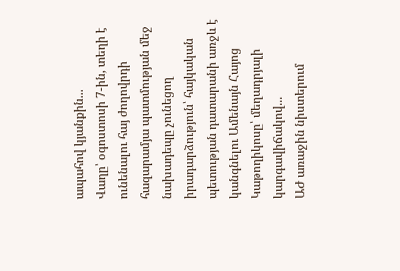ապահով կյանքին...
Վաղը՝ օգոստոսի 7-ին, տեղի է ունենալու հայ ժողովրդի հազարամյա պատմության մեջ նախադեպը չունեցող իրադարձություն՝ հայկական պետության դատարանի առջև է կանգնելու Ամենայն Հայոց Կաթողիկոսը՝ մեղադրյալի կարգավիճակով...
ԱԺ առաջին նիստերում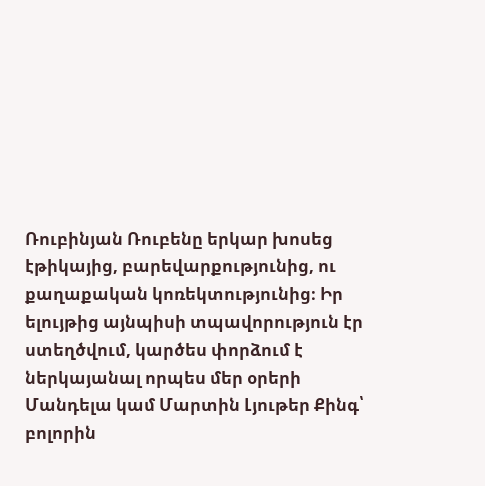Ռուբինյան Ռուբենը երկար խոսեց էթիկայից, բարեվարքությունից, ու քաղաքական կոռեկտությունից։ Իր ելույթից այնպիսի տպավորություն էր ստեղծվում, կարծես փորձում է ներկայանալ որպես մեր օրերի Մանդելա կամ Մարտին Լյութեր Քինգ՝ բոլորին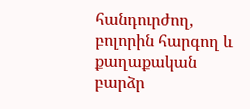հանդուրժող, բոլորին հարգող և քաղաքական բարձր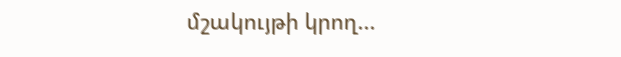մշակույթի կրող...